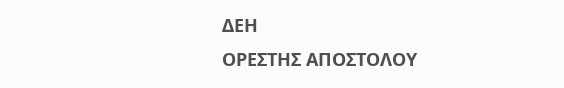ΔΕΗ
ΟΡΕΣΤΗΣ ΑΠΟΣΤΟΛΟΥ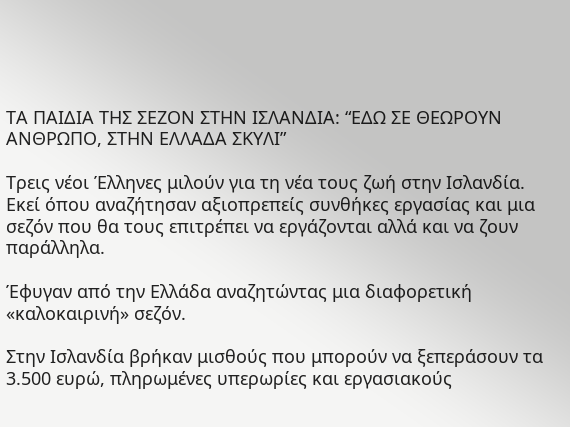ΤΑ ΠΑΙΔΙΑ ΤΗΣ ΣΕΖΟΝ ΣΤΗΝ ΙΣΛΑΝΔΙΑ: “ΕΔΩ ΣΕ ΘΕΩΡΟΥΝ ΑΝΘΡΩΠΟ, ΣΤΗΝ ΕΛΛΑΔΑ ΣΚΥΛΙ”

Τρεις νέοι Έλληνες μιλούν για τη νέα τους ζωή στην Ισλανδία. Εκεί όπου αναζήτησαν αξιοπρεπείς συνθήκες εργασίας και μια σεζόν που θα τους επιτρέπει να εργάζονται αλλά και να ζουν παράλληλα.

Έφυγαν από την Ελλάδα αναζητώντας μια διαφορετική «καλοκαιρινή» σεζόν.

Στην Ισλανδία βρήκαν μισθούς που μπορούν να ξεπεράσουν τα 3.500 ευρώ, πληρωμένες υπερωρίες και εργασιακούς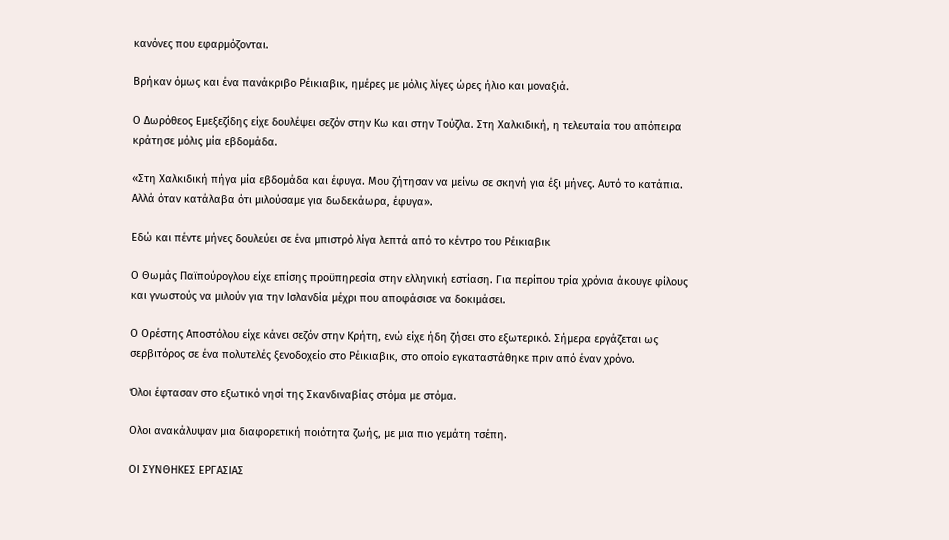κανόνες που εφαρμόζονται.

Βρήκαν όμως και ένα πανάκριβο Ρέικιαβικ, ημέρες με μόλις λίγες ώρες ήλιο και μοναξιά.

Ο Δωρόθεος Εμεξεζίδης είχε δουλέψει σεζόν στην Κω και στην Τούζλα. Στη Χαλκιδική, η τελευταία του απόπειρα κράτησε μόλις μία εβδομάδα.

«Στη Χαλκιδική πήγα μία εβδομάδα και έφυγα. Μου ζήτησαν να μείνω σε σκηνή για έξι μήνες. Αυτό το κατάπια. Αλλά όταν κατάλαβα ότι μιλούσαμε για δωδεκάωρα, έφυγα».

Εδώ και πέντε μήνες δουλεύει σε ένα μπιστρό λίγα λεπτά από το κέντρο του Ρέικιαβικ

Ο Θωμάς Παϊπούρογλου είχε επίσης προϋπηρεσία στην ελληνική εστίαση. Για περίπου τρία χρόνια άκουγε φίλους και γνωστούς να μιλούν για την Ισλανδία μέχρι που αποφάσισε να δοκιμάσει.

Ο Ορέστης Αποστόλου είχε κάνει σεζόν στην Κρήτη, ενώ είχε ήδη ζήσει στο εξωτερικό. Σήμερα εργάζεται ως σερβιτόρος σε ένα πολυτελές ξενοδοχείο στο Ρέικιαβικ, στο οποίο εγκαταστάθηκε πριν από έναν χρόνο.

Όλοι έφτασαν στο εξωτικό νησί της Σκανδιναβίας στόμα με στόμα.

Ολοι ανακάλυψαν μια διαφορετική ποιότητα ζωής, με μια πιο γεμάτη τσέπη.

ΟΙ ΣΥΝΘΗΚΕΣ ΕΡΓΑΣΙΑΣ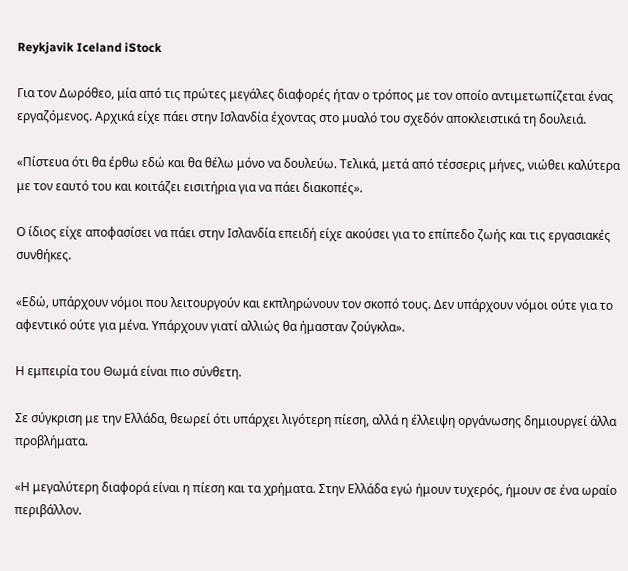Reykjavik Iceland iStock

Για τον Δωρόθεο, μία από τις πρώτες μεγάλες διαφορές ήταν ο τρόπος με τον οποίο αντιμετωπίζεται ένας εργαζόμενος. Αρχικά είχε πάει στην Ισλανδία έχοντας στο μυαλό του σχεδόν αποκλειστικά τη δουλειά.

«Πίστευα ότι θα έρθω εδώ και θα θέλω μόνο να δουλεύω. Τελικά, μετά από τέσσερις μήνες, νιώθει καλύτερα με τον εαυτό του και κοιτάζει εισιτήρια για να πάει διακοπές».

Ο ίδιος είχε αποφασίσει να πάει στην Ισλανδία επειδή είχε ακούσει για το επίπεδο ζωής και τις εργασιακές συνθήκες.

«Εδώ, υπάρχουν νόμοι που λειτουργούν και εκπληρώνουν τον σκοπό τους. Δεν υπάρχουν νόμοι ούτε για το αφεντικό ούτε για μένα. Υπάρχουν γιατί αλλιώς θα ήμασταν ζούγκλα».

Η εμπειρία του Θωμά είναι πιο σύνθετη.

Σε σύγκριση με την Ελλάδα, θεωρεί ότι υπάρχει λιγότερη πίεση, αλλά η έλλειψη οργάνωσης δημιουργεί άλλα προβλήματα.

«Η μεγαλύτερη διαφορά είναι η πίεση και τα χρήματα. Στην Ελλάδα εγώ ήμουν τυχερός, ήμουν σε ένα ωραίο περιβάλλον.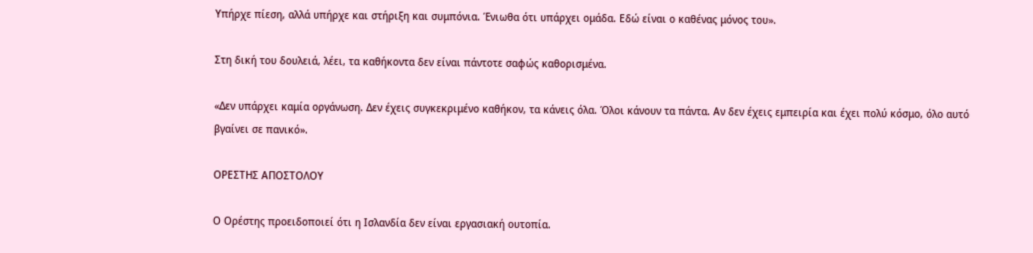Υπήρχε πίεση, αλλά υπήρχε και στήριξη και συμπόνια. Ένιωθα ότι υπάρχει ομάδα. Εδώ είναι ο καθένας μόνος του».

Στη δική του δουλειά, λέει, τα καθήκοντα δεν είναι πάντοτε σαφώς καθορισμένα.

«Δεν υπάρχει καμία οργάνωση. Δεν έχεις συγκεκριμένο καθήκον, τα κάνεις όλα. Όλοι κάνουν τα πάντα. Αν δεν έχεις εμπειρία και έχει πολύ κόσμο, όλο αυτό βγαίνει σε πανικό».

ΟΡΕΣΤΗΣ ΑΠΟΣΤΟΛΟΥ

Ο Ορέστης προειδοποιεί ότι η Ισλανδία δεν είναι εργασιακή ουτοπία.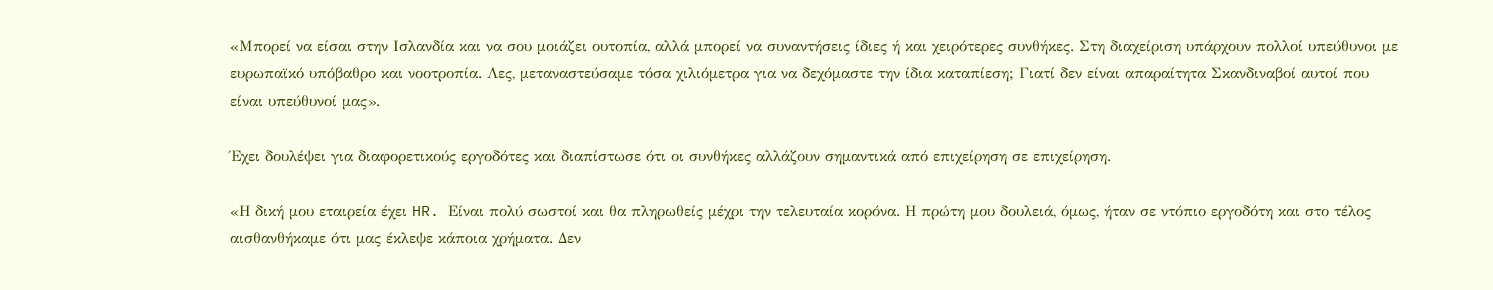«Μπορεί να είσαι στην Ισλανδία και να σου μοιάζει ουτοπία, αλλά μπορεί να συναντήσεις ίδιες ή και χειρότερες συνθήκες. Στη διαχείριση υπάρχουν πολλοί υπεύθυνοι με ευρωπαϊκό υπόβαθρο και νοοτροπία. Λες, μεταναστεύσαμε τόσα χιλιόμετρα για να δεχόμαστε την ίδια καταπίεση; Γιατί δεν είναι απαραίτητα Σκανδιναβοί αυτοί που είναι υπεύθυνοί μας».

Έχει δουλέψει για διαφορετικούς εργοδότες και διαπίστωσε ότι οι συνθήκες αλλάζουν σημαντικά από επιχείρηση σε επιχείρηση.

«Η δική μου εταιρεία έχει HR. Είναι πολύ σωστοί και θα πληρωθείς μέχρι την τελευταία κορόνα. Η πρώτη μου δουλειά, όμως, ήταν σε ντόπιο εργοδότη και στο τέλος αισθανθήκαμε ότι μας έκλεψε κάποια χρήματα. Δεν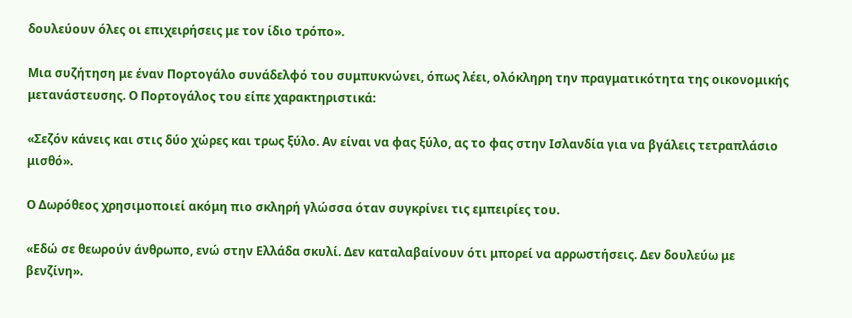δουλεύουν όλες οι επιχειρήσεις με τον ίδιο τρόπο».

Μια συζήτηση με έναν Πορτογάλο συνάδελφό του συμπυκνώνει, όπως λέει, ολόκληρη την πραγματικότητα της οικονομικής μετανάστευσης. Ο Πορτογάλος του είπε χαρακτηριστικά:

«Σεζόν κάνεις και στις δύο χώρες και τρως ξύλο. Αν είναι να φας ξύλο, ας το φας στην Ισλανδία για να βγάλεις τετραπλάσιο μισθό».

Ο Δωρόθεος χρησιμοποιεί ακόμη πιο σκληρή γλώσσα όταν συγκρίνει τις εμπειρίες του.

«Εδώ σε θεωρούν άνθρωπο, ενώ στην Ελλάδα σκυλί. Δεν καταλαβαίνουν ότι μπορεί να αρρωστήσεις. Δεν δουλεύω με βενζίνη».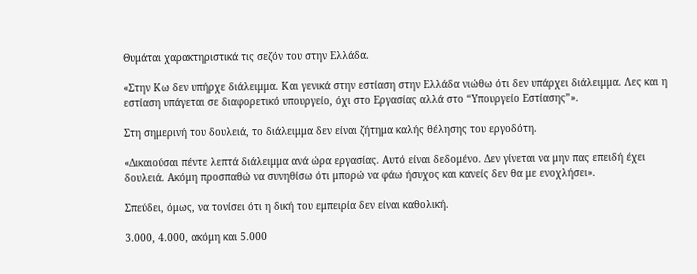Θυμάται χαρακτηριστικά τις σεζόν του στην Ελλάδα.

«Στην Κω δεν υπήρχε διάλειμμα. Και γενικά στην εστίαση στην Ελλάδα νιώθω ότι δεν υπάρχει διάλειμμα. Λες και η εστίαση υπάγεται σε διαφορετικό υπουργείο, όχι στο Εργασίας αλλά στο “Υπουργείο Εστίασης”».

Στη σημερινή του δουλειά, το διάλειμμα δεν είναι ζήτημα καλής θέλησης του εργοδότη.

«Δικαιούσαι πέντε λεπτά διάλειμμα ανά ώρα εργασίας. Αυτό είναι δεδομένο. Δεν γίνεται να μην πας επειδή έχει δουλειά. Ακόμη προσπαθώ να συνηθίσω ότι μπορώ να φάω ήσυχος και κανείς δεν θα με ενοχλήσει».

Σπεύδει, όμως, να τονίσει ότι η δική του εμπειρία δεν είναι καθολική.

3.000, 4.000, ακόμη και 5.000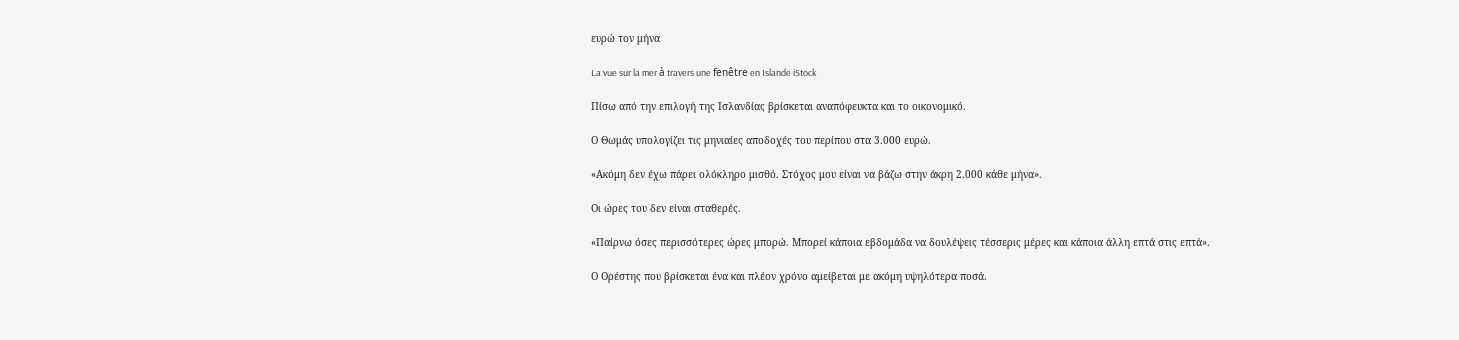ευρώ τον μήνα

La vue sur la mer à travers une fenêtre en Islande iStock

Πίσω από την επιλογή της Ισλανδίας βρίσκεται αναπόφευκτα και το οικονομικό.

Ο Θωμάς υπολογίζει τις μηνιαίες αποδοχές του περίπου στα 3.000 ευρώ.

«Ακόμη δεν έχω πάρει ολόκληρο μισθό. Στόχος μου είναι να βάζω στην άκρη 2.000 κάθε μήνα».

Οι ώρες του δεν είναι σταθερές.

«Παίρνω όσες περισσότερες ώρες μπορώ. Μπορεί κάποια εβδομάδα να δουλέψεις τέσσερις μέρες και κάποια άλλη επτά στις επτά».

Ο Ορέστης που βρίσκεται ένα και πλέον χρόνο αμείβεται με ακόμη υψηλότερα ποσά.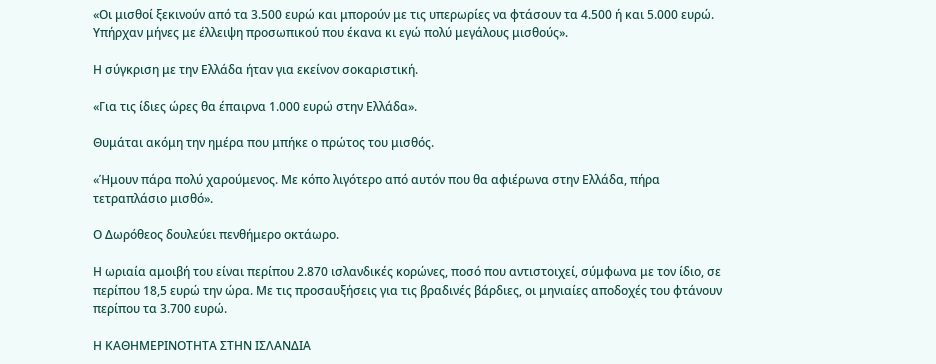«Οι μισθοί ξεκινούν από τα 3.500 ευρώ και μπορούν με τις υπερωρίες να φτάσουν τα 4.500 ή και 5.000 ευρώ. Υπήρχαν μήνες με έλλειψη προσωπικού που έκανα κι εγώ πολύ μεγάλους μισθούς».

Η σύγκριση με την Ελλάδα ήταν για εκείνον σοκαριστική.

«Για τις ίδιες ώρες θα έπαιρνα 1.000 ευρώ στην Ελλάδα».

Θυμάται ακόμη την ημέρα που μπήκε ο πρώτος του μισθός.

«Ήμουν πάρα πολύ χαρούμενος. Με κόπο λιγότερο από αυτόν που θα αφιέρωνα στην Ελλάδα, πήρα τετραπλάσιο μισθό».

Ο Δωρόθεος δουλεύει πενθήμερο οκτάωρο.

Η ωριαία αμοιβή του είναι περίπου 2.870 ισλανδικές κορώνες, ποσό που αντιστοιχεί, σύμφωνα με τον ίδιο, σε περίπου 18,5 ευρώ την ώρα. Με τις προσαυξήσεις για τις βραδινές βάρδιες, οι μηνιαίες αποδοχές του φτάνουν περίπου τα 3.700 ευρώ.

Η ΚΑΘΗΜΕΡΙΝΟΤΗΤΑ ΣΤΗΝ ΙΣΛΑΝΔΙΑ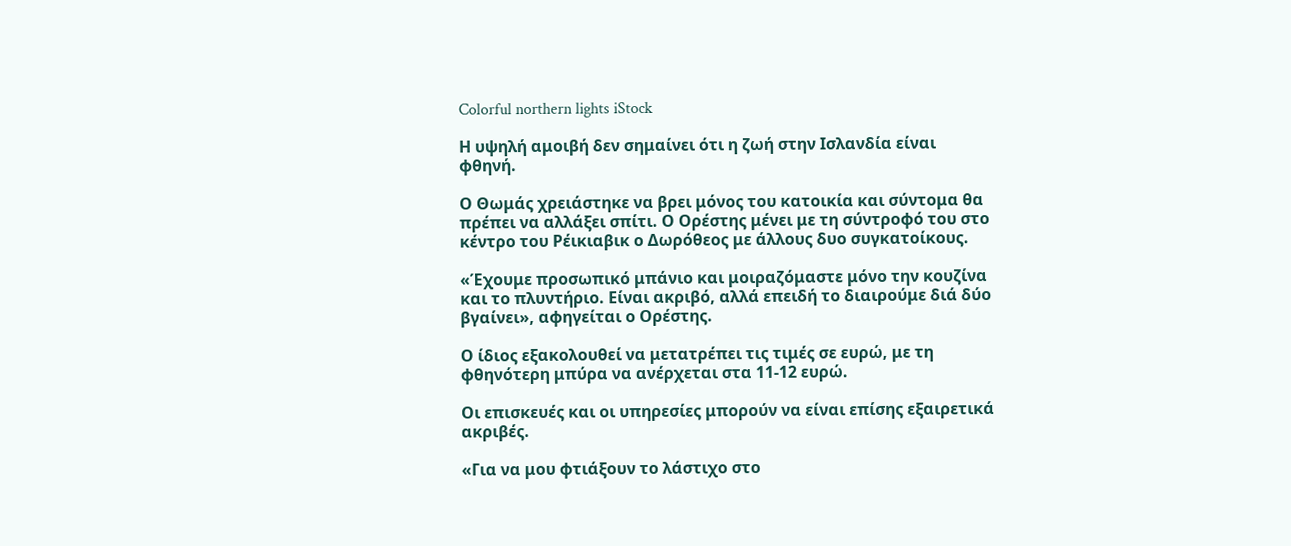Colorful northern lights iStock

Η υψηλή αμοιβή δεν σημαίνει ότι η ζωή στην Ισλανδία είναι φθηνή.

Ο Θωμάς χρειάστηκε να βρει μόνος του κατοικία και σύντομα θα πρέπει να αλλάξει σπίτι. Ο Ορέστης μένει με τη σύντροφό του στο κέντρο του Ρέικιαβικ ο Δωρόθεος με άλλους δυο συγκατοίκους.

«Έχουμε προσωπικό μπάνιο και μοιραζόμαστε μόνο την κουζίνα και το πλυντήριο. Είναι ακριβό, αλλά επειδή το διαιρούμε διά δύο βγαίνει», αφηγείται ο Ορέστης.

Ο ίδιος εξακολουθεί να μετατρέπει τις τιμές σε ευρώ, με τη φθηνότερη μπύρα να ανέρχεται στα 11-12 ευρώ.

Οι επισκευές και οι υπηρεσίες μπορούν να είναι επίσης εξαιρετικά ακριβές.

«Για να μου φτιάξουν το λάστιχο στο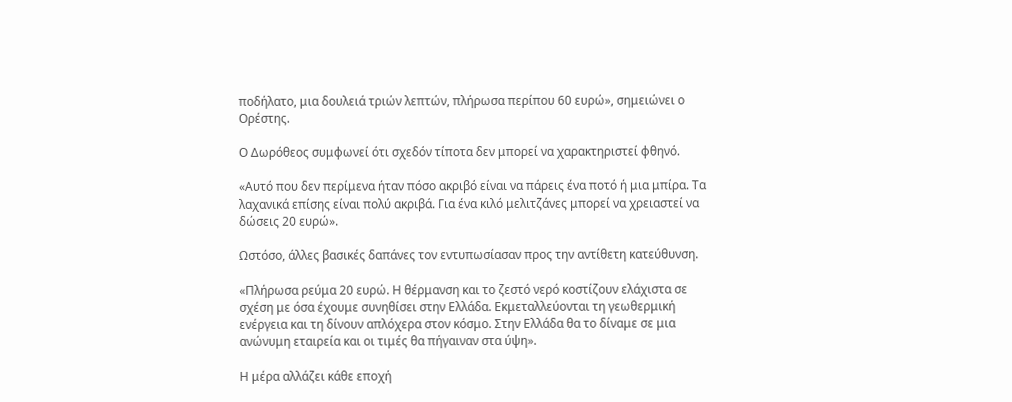ποδήλατο, μια δουλειά τριών λεπτών, πλήρωσα περίπου 60 ευρώ», σημειώνει ο Ορέστης.

Ο Δωρόθεος συμφωνεί ότι σχεδόν τίποτα δεν μπορεί να χαρακτηριστεί φθηνό.

«Αυτό που δεν περίμενα ήταν πόσο ακριβό είναι να πάρεις ένα ποτό ή μια μπίρα. Τα λαχανικά επίσης είναι πολύ ακριβά. Για ένα κιλό μελιτζάνες μπορεί να χρειαστεί να δώσεις 20 ευρώ».

Ωστόσο, άλλες βασικές δαπάνες τον εντυπωσίασαν προς την αντίθετη κατεύθυνση.

«Πλήρωσα ρεύμα 20 ευρώ. Η θέρμανση και το ζεστό νερό κοστίζουν ελάχιστα σε σχέση με όσα έχουμε συνηθίσει στην Ελλάδα. Εκμεταλλεύονται τη γεωθερμική ενέργεια και τη δίνουν απλόχερα στον κόσμο. Στην Ελλάδα θα το δίναμε σε μια ανώνυμη εταιρεία και οι τιμές θα πήγαιναν στα ύψη».

Η μέρα αλλάζει κάθε εποχή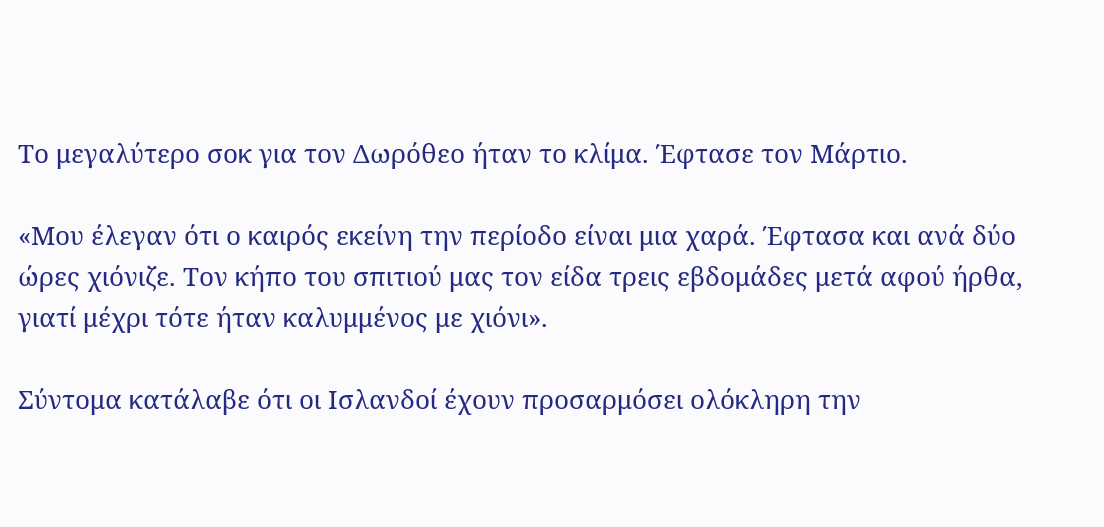Το μεγαλύτερο σοκ για τον Δωρόθεο ήταν το κλίμα. Έφτασε τον Μάρτιο.

«Μου έλεγαν ότι ο καιρός εκείνη την περίοδο είναι μια χαρά. Έφτασα και ανά δύο ώρες χιόνιζε. Τον κήπο του σπιτιού μας τον είδα τρεις εβδομάδες μετά αφού ήρθα, γιατί μέχρι τότε ήταν καλυμμένος με χιόνι».

Σύντομα κατάλαβε ότι οι Ισλανδοί έχουν προσαρμόσει ολόκληρη την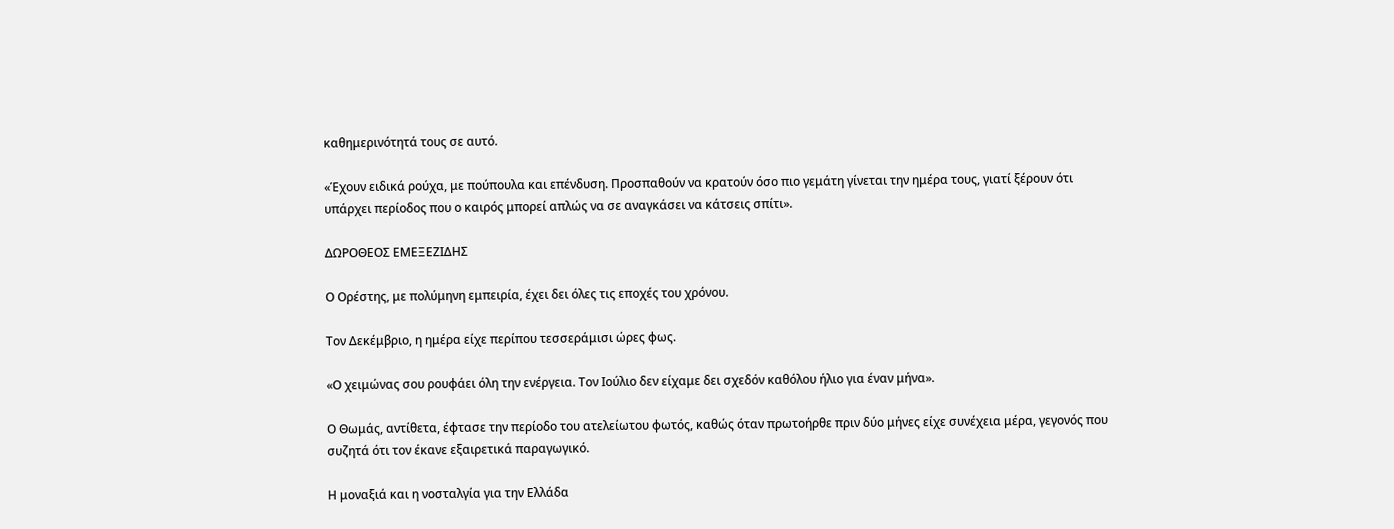καθημερινότητά τους σε αυτό.

«Έχουν ειδικά ρούχα, με πούπουλα και επένδυση. Προσπαθούν να κρατούν όσο πιο γεμάτη γίνεται την ημέρα τους, γιατί ξέρουν ότι υπάρχει περίοδος που ο καιρός μπορεί απλώς να σε αναγκάσει να κάτσεις σπίτι».

ΔΩΡΟΘΕΟΣ ΕΜΕΞΕΖΙΔΗΣ

Ο Ορέστης, με πολύμηνη εμπειρία, έχει δει όλες τις εποχές του χρόνου.

Τον Δεκέμβριο, η ημέρα είχε περίπου τεσσεράμισι ώρες φως.

«Ο χειμώνας σου ρουφάει όλη την ενέργεια. Τον Ιούλιο δεν είχαμε δει σχεδόν καθόλου ήλιο για έναν μήνα».

Ο Θωμάς, αντίθετα, έφτασε την περίοδο του ατελείωτου φωτός, καθώς όταν πρωτοήρθε πριν δύο μήνες είχε συνέχεια μέρα, γεγονός που συζητά ότι τον έκανε εξαιρετικά παραγωγικό.

Η μοναξιά και η νοσταλγία για την Ελλάδα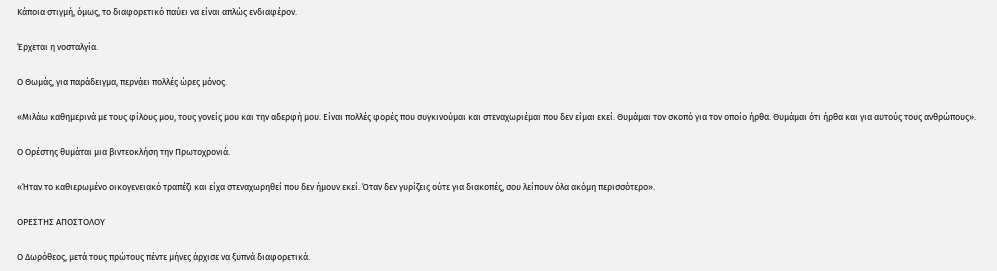Κάποια στιγμή, όμως, το διαφορετικό παύει να είναι απλώς ενδιαφέρον.

Έρχεται η νοσταλγία.

Ο Θωμάς, για παράδειγμα, περνάει πολλές ώρες μόνος.

«Μιλάω καθημερινά με τους φίλους μου, τους γονείς μου και την αδερφή μου. Είναι πολλές φορές που συγκινούμαι και στεναχωριέμαι που δεν είμαι εκεί. Θυμάμαι τον σκοπό για τον οποίο ήρθα. Θυμάμαι ότι ήρθα και για αυτούς τους ανθρώπους».

Ο Ορέστης θυμάται μια βιντεοκλήση την Πρωτοχρονιά.

«Ήταν το καθιερωμένο οικογενειακό τραπέζι και είχα στεναχωρηθεί που δεν ήμουν εκεί. Όταν δεν γυρίζεις ούτε για διακοπές, σου λείπουν όλα ακόμη περισσότερο».

ΟΡΕΣΤΗΣ ΑΠΟΣΤΟΛΟΥ

Ο Δωρόθεος, μετά τους πρώτους πέντε μήνες άρχισε να ξυπνά διαφορετικά.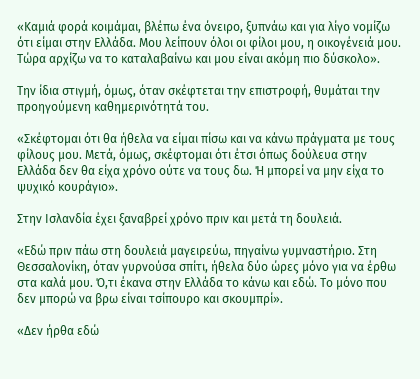«Καμιά φορά κοιμάμαι, βλέπω ένα όνειρο, ξυπνάω και για λίγο νομίζω ότι είμαι στην Ελλάδα. Μου λείπουν όλοι οι φίλοι μου, η οικογένειά μου. Τώρα αρχίζω να το καταλαβαίνω και μου είναι ακόμη πιο δύσκολο».

Την ίδια στιγμή, όμως, όταν σκέφτεται την επιστροφή, θυμάται την προηγούμενη καθημερινότητά του.

«Σκέφτομαι ότι θα ήθελα να είμαι πίσω και να κάνω πράγματα με τους φίλους μου. Μετά, όμως, σκέφτομαι ότι έτσι όπως δούλευα στην Ελλάδα δεν θα είχα χρόνο ούτε να τους δω. Ή μπορεί να μην είχα το ψυχικό κουράγιο».

Στην Ισλανδία έχει ξαναβρεί χρόνο πριν και μετά τη δουλειά.

«Εδώ πριν πάω στη δουλειά μαγειρεύω, πηγαίνω γυμναστήριο. Στη Θεσσαλονίκη, όταν γυρνούσα σπίτι, ήθελα δύο ώρες μόνο για να έρθω στα καλά μου. Ό,τι έκανα στην Ελλάδα το κάνω και εδώ. Το μόνο που δεν μπορώ να βρω είναι τσίπουρο και σκουμπρί».

«Δεν ήρθα εδώ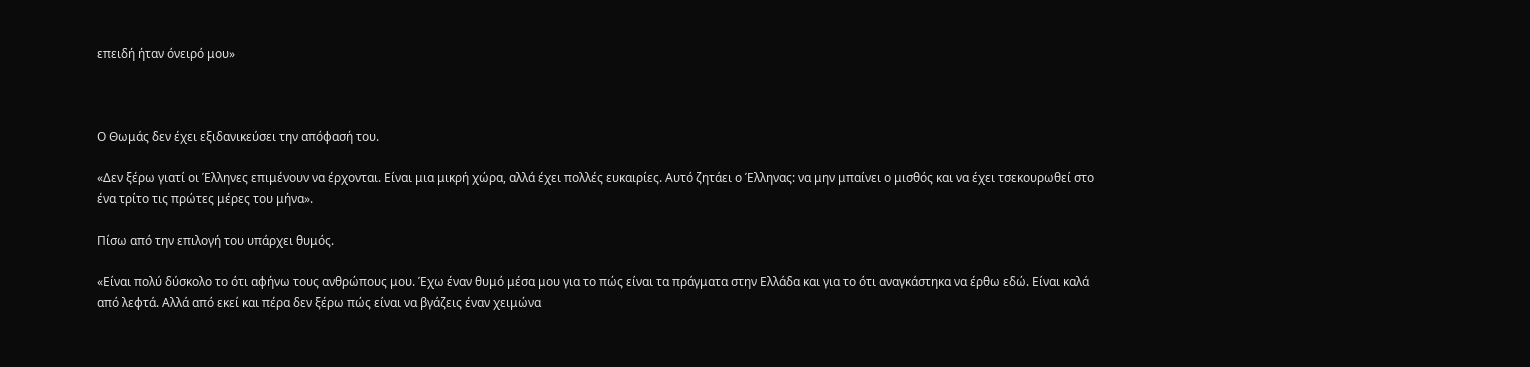επειδή ήταν όνειρό μου»



Ο Θωμάς δεν έχει εξιδανικεύσει την απόφασή του.

«Δεν ξέρω γιατί οι Έλληνες επιμένουν να έρχονται. Είναι μια μικρή χώρα, αλλά έχει πολλές ευκαιρίες. Αυτό ζητάει ο Έλληνας: να μην μπαίνει ο μισθός και να έχει τσεκουρωθεί στο ένα τρίτο τις πρώτες μέρες του μήνα».

Πίσω από την επιλογή του υπάρχει θυμός.

«Είναι πολύ δύσκολο το ότι αφήνω τους ανθρώπους μου. Έχω έναν θυμό μέσα μου για το πώς είναι τα πράγματα στην Ελλάδα και για το ότι αναγκάστηκα να έρθω εδώ. Είναι καλά από λεφτά. Αλλά από εκεί και πέρα δεν ξέρω πώς είναι να βγάζεις έναν χειμώνα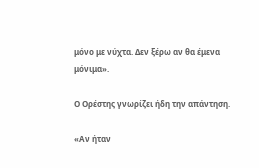μόνο με νύχτα. Δεν ξέρω αν θα έμενα μόνιμα».

Ο Ορέστης γνωρίζει ήδη την απάντηση.

«Αν ήταν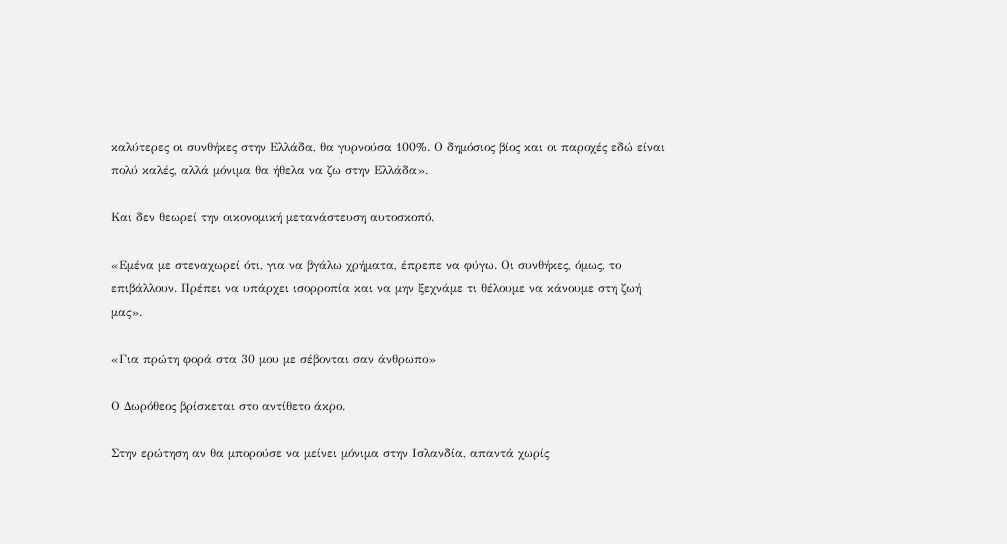καλύτερες οι συνθήκες στην Ελλάδα, θα γυρνούσα 100%. Ο δημόσιος βίος και οι παροχές εδώ είναι πολύ καλές, αλλά μόνιμα θα ήθελα να ζω στην Ελλάδα».

Και δεν θεωρεί την οικονομική μετανάστευση αυτοσκοπό.

«Εμένα με στεναχωρεί ότι, για να βγάλω χρήματα, έπρεπε να φύγω. Οι συνθήκες, όμως, το επιβάλλουν. Πρέπει να υπάρχει ισορροπία και να μην ξεχνάμε τι θέλουμε να κάνουμε στη ζωή μας».

«Για πρώτη φορά στα 30 μου με σέβονται σαν άνθρωπο»

Ο Δωρόθεος βρίσκεται στο αντίθετο άκρο.

Στην ερώτηση αν θα μπορούσε να μείνει μόνιμα στην Ισλανδία, απαντά χωρίς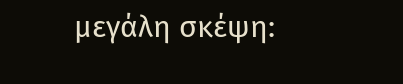μεγάλη σκέψη: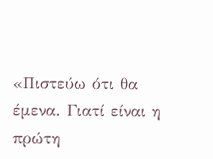«Πιστεύω ότι θα έμενα. Γιατί είναι η πρώτη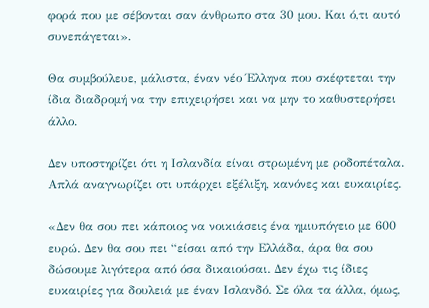φορά που με σέβονται σαν άνθρωπο στα 30 μου. Και ό,τι αυτό συνεπάγεται».

Θα συμβούλευε, μάλιστα, έναν νέο Έλληνα που σκέφτεται την ίδια διαδρομή να την επιχειρήσει και να μην το καθυστερήσει άλλο.

Δεν υποστηρίζει ότι η Ισλανδία είναι στρωμένη με ροδοπέταλα. Απλά αναγνωρίζει οτι υπάρχει εξέλιξη, κανόνες και ευκαιρίες.

«Δεν θα σου πει κάποιος να νοικιάσεις ένα ημιυπόγειο με 600 ευρώ. Δεν θα σου πει “είσαι από την Ελλάδα, άρα θα σου δώσουμε λιγότερα από όσα δικαιούσαι. Δεν έχω τις ίδιες ευκαιρίες για δουλειά με έναν Ισλανδό. Σε όλα τα άλλα, όμως,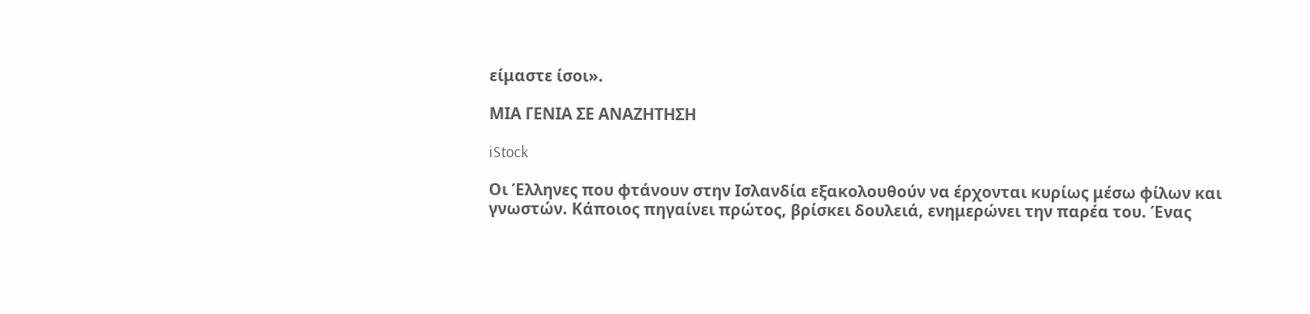είμαστε ίσοι».

ΜΙΑ ΓΕΝΙΑ ΣΕ ΑΝΑΖΗΤΗΣΗ

iStock

Οι Έλληνες που φτάνουν στην Ισλανδία εξακολουθούν να έρχονται κυρίως μέσω φίλων και γνωστών. Κάποιος πηγαίνει πρώτος, βρίσκει δουλειά, ενημερώνει την παρέα του. Ένας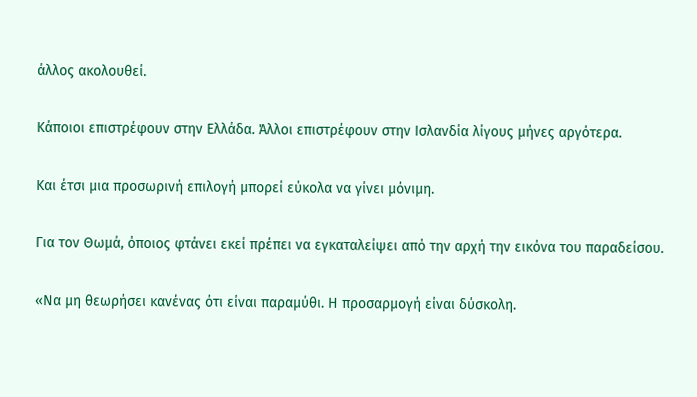άλλος ακολουθεί.

Κάποιοι επιστρέφουν στην Ελλάδα. Άλλοι επιστρέφουν στην Ισλανδία λίγους μήνες αργότερα.

Και έτσι μια προσωρινή επιλογή μπορεί εύκολα να γίνει μόνιμη.

Για τον Θωμά, όποιος φτάνει εκεί πρέπει να εγκαταλείψει από την αρχή την εικόνα του παραδείσου.

«Να μη θεωρήσει κανένας ότι είναι παραμύθι. Η προσαρμογή είναι δύσκολη.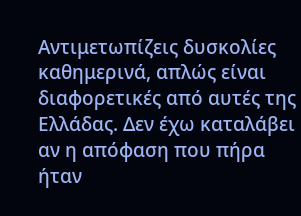Αντιμετωπίζεις δυσκολίες καθημερινά, απλώς είναι διαφορετικές από αυτές της Ελλάδας. Δεν έχω καταλάβει αν η απόφαση που πήρα ήταν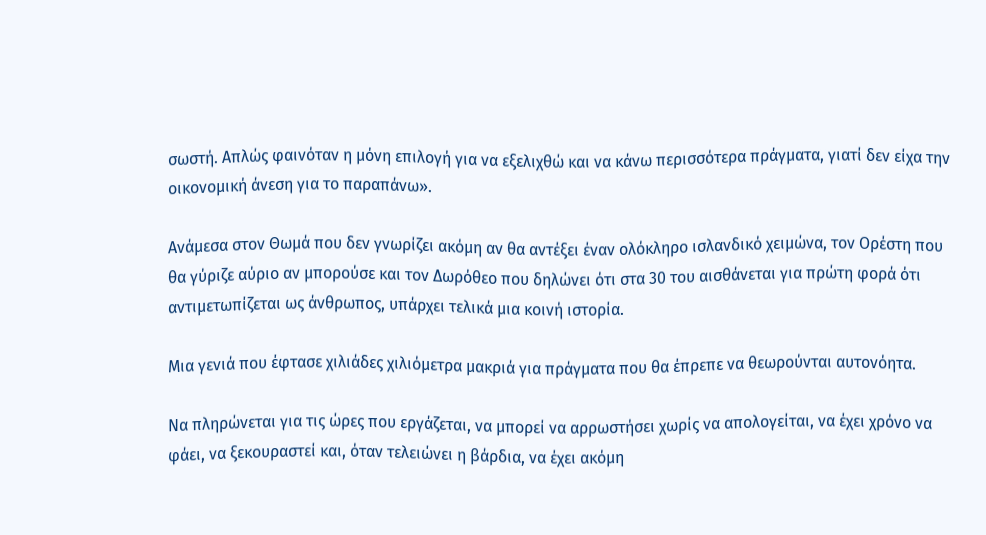σωστή. Απλώς φαινόταν η μόνη επιλογή για να εξελιχθώ και να κάνω περισσότερα πράγματα, γιατί δεν είχα την οικονομική άνεση για το παραπάνω».

Ανάμεσα στον Θωμά που δεν γνωρίζει ακόμη αν θα αντέξει έναν ολόκληρο ισλανδικό χειμώνα, τον Ορέστη που θα γύριζε αύριο αν μπορούσε και τον Δωρόθεο που δηλώνει ότι στα 30 του αισθάνεται για πρώτη φορά ότι αντιμετωπίζεται ως άνθρωπος, υπάρχει τελικά μια κοινή ιστορία.

Μια γενιά που έφτασε χιλιάδες χιλιόμετρα μακριά για πράγματα που θα έπρεπε να θεωρούνται αυτονόητα.

Να πληρώνεται για τις ώρες που εργάζεται, να μπορεί να αρρωστήσει χωρίς να απολογείται, να έχει χρόνο να φάει, να ξεκουραστεί και, όταν τελειώνει η βάρδια, να έχει ακόμη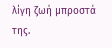λίγη ζωή μπροστά της.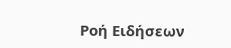Ροή Ειδήσεων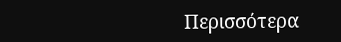Περισσότερα